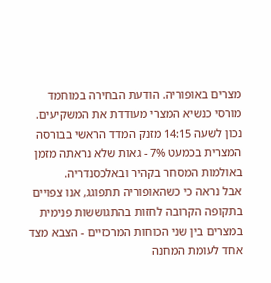מצרים באופוריה. הודעת הבחירה במוחמד מורסי כנשיא המצרי מעודדת את המשקיעים. נכון לשעה 14:15 מזנק המדד הראשי בבורסה המצרית בכמעט 7% - גאות שלא נראתה מזמן באולמות המסחר בקהיר ובאלכסנדריה.
אבל נראה כי כשהאופוריה תתפוגג, אנו צפויים בתקופה הקרובה לחזות בהתגוששות פנימית במצרים בין שני הכוחות המרכזיים - הצבא מצד אחד לעומת המחנה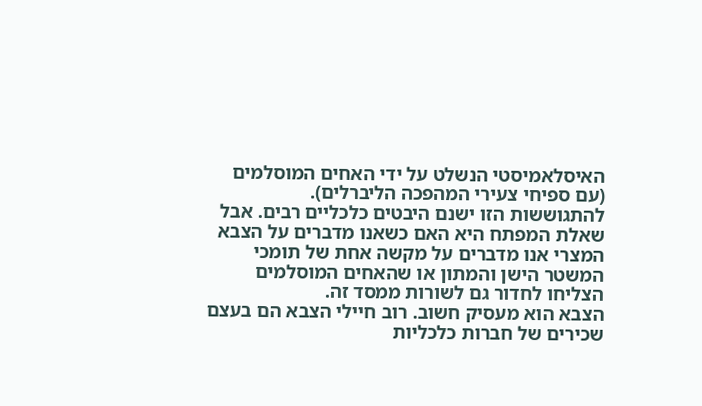האיסלאמיסטי הנשלט על ידי האחים המוסלמים (עם ספיחי צעירי המהפכה הליברלים).
להתגוששות הזו ישנם היבטים כלכליים רבים. אבל שאלת המפתח היא האם כשאנו מדברים על הצבא המצרי אנו מדברים על מקשה אחת של תומכי המשטר הישן והמתון או שהאחים המוסלמים הצליחו לחדור גם לשורות ממסד זה.
הצבא הוא מעסיק חשוב. רוב חיילי הצבא הם בעצם שכירים של חברות כלכליות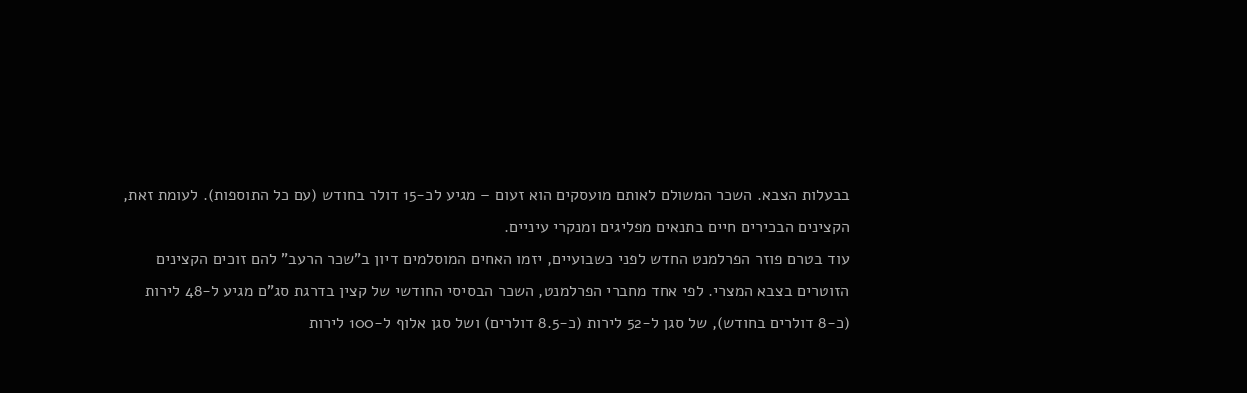בבעלות הצבא. השכר המשולם לאותם מועסקים הוא זעום – מגיע לכ-15 דולר בחודש (עם כל התוספות). לעומת זאת, הקצינים הבכירים חיים בתנאים מפליגים ומנקרי עיניים.
עוד בטרם פוזר הפרלמנט החדש לפני כשבועיים, יזמו האחים המוסלמים דיון ב"שכר הרעב" להם זוכים הקצינים הזוטרים בצבא המצרי. לפי אחד מחברי הפרלמנט, השכר הבסיסי החודשי של קצין בדרגת סג"ם מגיע ל-48 לירות (כ-8 דולרים בחודש), של סגן ל-52 לירות (כ-8.5 דולרים) ושל סגן אלוף ל-100 לירות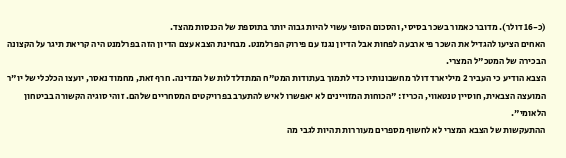(כ-16 דולר). מדובר כאמור בשכר בסיסי, והסכום הסופי עשוי להיות גבוה יותר בתוספת של הכנסות מהצד.
האחים הציעו להגדיל את השכר פי ארבעה לפחות אבל הדיון נגנז עם פירוק הפרלמנט. מבחינת הצבא עצם הדיון הזה בפרלמנט היה קריאת תיגר על הקצונה הבכירה של המטכ"ל המצרי.
הצבא הודיע כי העביר 2 מיליארד דולר מחשבונותיו כדי לתמוך בעתודות המט"ח המתדלדלות של המדינה. חרף זאת, מחמוד נאסר, יועצו הכלכלי של יו"ר המועצה הצבאית, חוסיין טנטאווי, הכריז: "הכוחות המזויינים לא יאפשרו לאיש להתערב בפרויקטים המסחריים שלהם. זוהי סוגיה הקשורה בביטחון הלאומי".
ההתעקשות של הצבא המצרי לא לחשוף מספרים מעוררות תהיות לגבי מה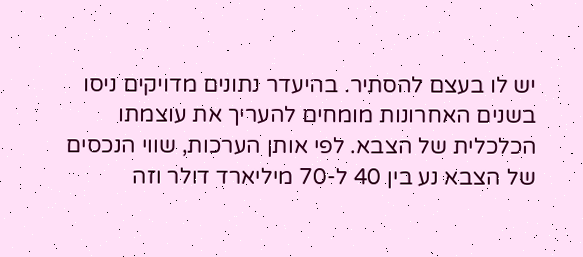יש לו בעצם להסתיר. בהיעדר נתונים מדויקים ניסו בשנים האחרונות מומחים להעריך את עוצמתו הכלכלית של הצבא. לפי אותן הערכות, שווי הנכסים של הצבא נע בין 40 ל-70 מיליארד דולר וזה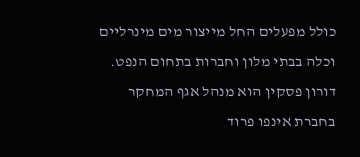כולל מפעלים החל מייצור מים מינרליים וכלה בבתי מלון וחברות בתחום הנפט.
דורון פסקין הוא מנהל אגף המחקר בחברת אינפו פרוד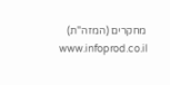מחקרים (המזה"ת) www.infoprod.co.il